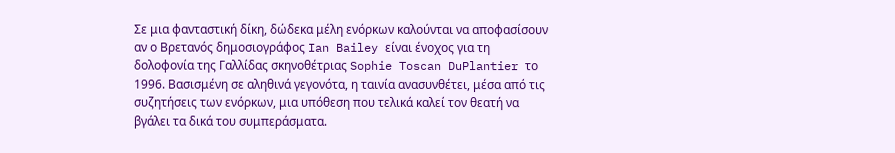Σε μια φανταστική δίκη, δώδεκα μέλη ενόρκων καλούνται να αποφασίσουν αν ο Βρετανός δημοσιογράφος Ian Bailey είναι ένοχος για τη δολοφονία της Γαλλίδας σκηνοθέτριας Sophie Toscan DuPlantier το 1996. Βασισμένη σε αληθινά γεγονότα, η ταινία ανασυνθέτει, μέσα από τις συζητήσεις των ενόρκων, μια υπόθεση που τελικά καλεί τον θεατή να βγάλει τα δικά του συμπεράσματα.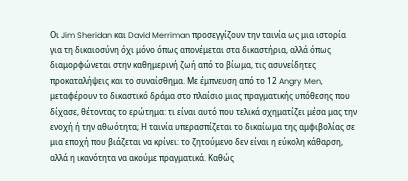Οι Jim Sheridan και David Merriman προσεγγίζουν την ταινία ως μια ιστορία για τη δικαιοσύνη όχι μόνο όπως απονέμεται στα δικαστήρια, αλλά όπως διαμορφώνεται στην καθημερινή ζωή από το βίωμα, τις ασυνείδητες προκαταλήψεις και το συναίσθημα. Με έμπνευση από το 12 Angry Men, μεταφέρουν το δικαστικό δράμα στο πλαίσιο μιας πραγματικής υπόθεσης που δίχασε, θέτοντας το ερώτημα: τι είναι αυτό που τελικά σχηματίζει μέσα μας την ενοχή ή την αθωότητα; Η ταινία υπερασπίζεται το δικαίωμα της αμφιβολίας σε μια εποχή που βιάζεται να κρίνει: το ζητούμενο δεν είναι η εύκολη κάθαρση, αλλά η ικανότητα να ακούμε πραγματικά. Καθώς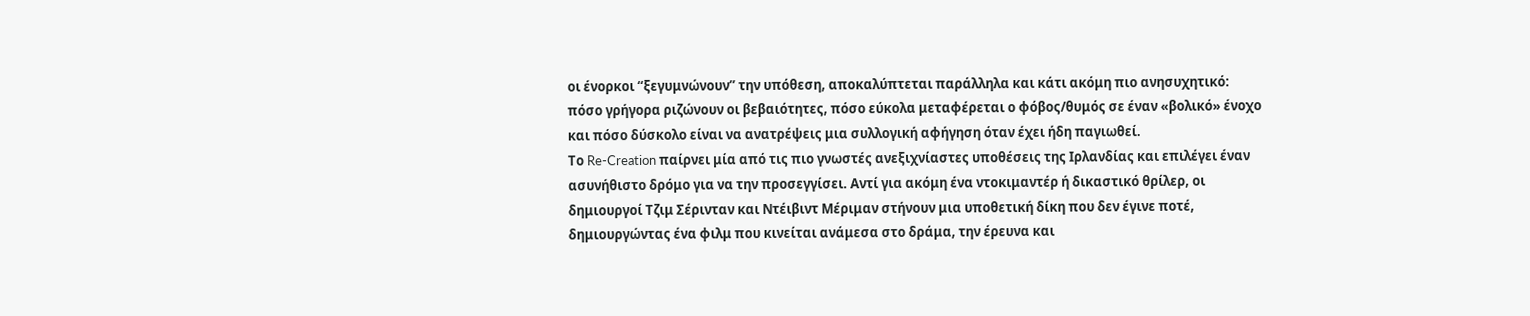οι ένορκοι “ξεγυμνώνουν” την υπόθεση, αποκαλύπτεται παράλληλα και κάτι ακόμη πιο ανησυχητικό: πόσο γρήγορα ριζώνουν οι βεβαιότητες, πόσο εύκολα μεταφέρεται ο φόβος/θυμός σε έναν «βολικό» ένοχο και πόσο δύσκολο είναι να ανατρέψεις μια συλλογική αφήγηση όταν έχει ήδη παγιωθεί.
Το Re-Creation παίρνει μία από τις πιο γνωστές ανεξιχνίαστες υποθέσεις της Ιρλανδίας και επιλέγει έναν ασυνήθιστο δρόμο για να την προσεγγίσει. Αντί για ακόμη ένα ντοκιμαντέρ ή δικαστικό θρίλερ, οι δημιουργοί Τζιμ Σέρινταν και Ντέιβιντ Μέριμαν στήνουν μια υποθετική δίκη που δεν έγινε ποτέ, δημιουργώντας ένα φιλμ που κινείται ανάμεσα στο δράμα, την έρευνα και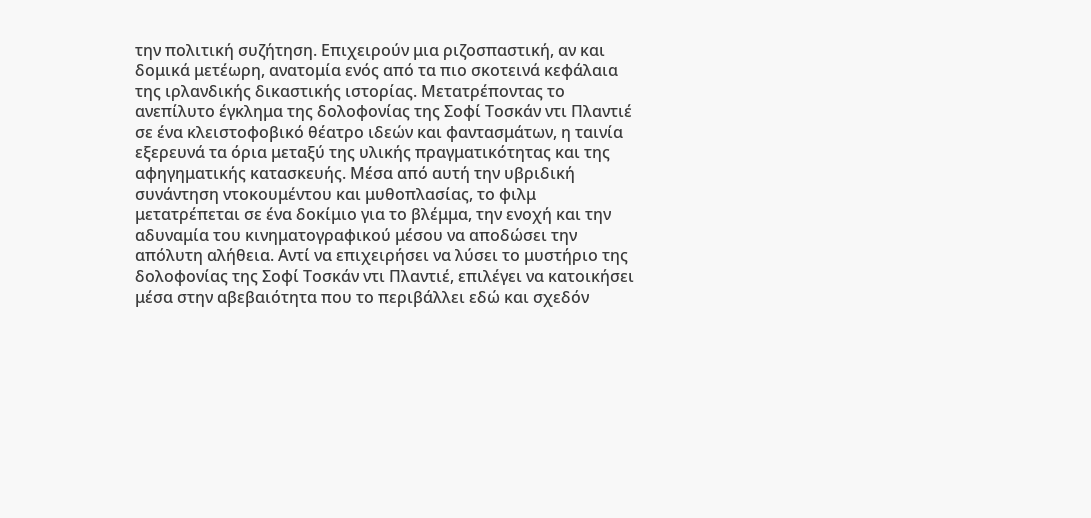την πολιτική συζήτηση. Επιχειρούν μια ριζοσπαστική, αν και δομικά μετέωρη, ανατομία ενός από τα πιο σκοτεινά κεφάλαια της ιρλανδικής δικαστικής ιστορίας. Μετατρέποντας το ανεπίλυτο έγκλημα της δολοφονίας της Σοφί Τοσκάν ντι Πλαντιέ σε ένα κλειστοφοβικό θέατρο ιδεών και φαντασμάτων, η ταινία εξερευνά τα όρια μεταξύ της υλικής πραγματικότητας και της αφηγηματικής κατασκευής. Μέσα από αυτή την υβριδική συνάντηση ντοκουμέντου και μυθοπλασίας, το φιλμ μετατρέπεται σε ένα δοκίμιο για το βλέμμα, την ενοχή και την αδυναμία του κινηματογραφικού μέσου να αποδώσει την απόλυτη αλήθεια. Αντί να επιχειρήσει να λύσει το μυστήριο της δολοφονίας της Σοφί Τοσκάν ντι Πλαντιέ, επιλέγει να κατοικήσει μέσα στην αβεβαιότητα που το περιβάλλει εδώ και σχεδόν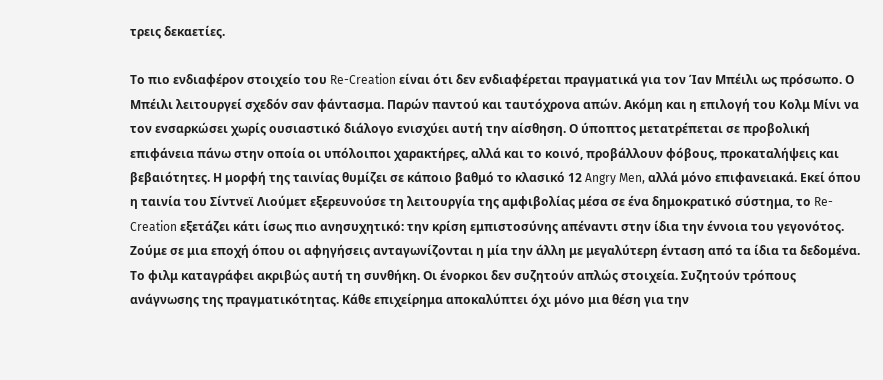τρεις δεκαετίες.

Το πιο ενδιαφέρον στοιχείο του Re-Creation είναι ότι δεν ενδιαφέρεται πραγματικά για τον Ίαν Μπέιλι ως πρόσωπο. Ο Μπέιλι λειτουργεί σχεδόν σαν φάντασμα. Παρών παντού και ταυτόχρονα απών. Ακόμη και η επιλογή του Κολμ Μίνι να τον ενσαρκώσει χωρίς ουσιαστικό διάλογο ενισχύει αυτή την αίσθηση. Ο ύποπτος μετατρέπεται σε προβολική επιφάνεια πάνω στην οποία οι υπόλοιποι χαρακτήρες, αλλά και το κοινό, προβάλλουν φόβους, προκαταλήψεις και βεβαιότητες. Η μορφή της ταινίας θυμίζει σε κάποιο βαθμό το κλασικό 12 Angry Men, αλλά μόνο επιφανειακά. Εκεί όπου η ταινία του Σίντνεϊ Λιούμετ εξερευνούσε τη λειτουργία της αμφιβολίας μέσα σε ένα δημοκρατικό σύστημα, το Re-Creation εξετάζει κάτι ίσως πιο ανησυχητικό: την κρίση εμπιστοσύνης απέναντι στην ίδια την έννοια του γεγονότος.
Ζούμε σε μια εποχή όπου οι αφηγήσεις ανταγωνίζονται η μία την άλλη με μεγαλύτερη ένταση από τα ίδια τα δεδομένα. Το φιλμ καταγράφει ακριβώς αυτή τη συνθήκη. Οι ένορκοι δεν συζητούν απλώς στοιχεία. Συζητούν τρόπους ανάγνωσης της πραγματικότητας. Κάθε επιχείρημα αποκαλύπτει όχι μόνο μια θέση για την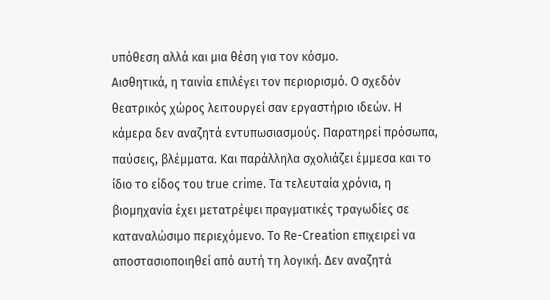υπόθεση αλλά και μια θέση για τον κόσμο.
Αισθητικά, η ταινία επιλέγει τον περιορισμό. Ο σχεδόν θεατρικός χώρος λειτουργεί σαν εργαστήριο ιδεών. Η κάμερα δεν αναζητά εντυπωσιασμούς. Παρατηρεί πρόσωπα, παύσεις, βλέμματα. Και παράλληλα σχολιάζει έμμεσα και το ίδιο το είδος του true crime. Τα τελευταία χρόνια, η βιομηχανία έχει μετατρέψει πραγματικές τραγωδίες σε καταναλώσιμο περιεχόμενο. Το Re-Creation επιχειρεί να αποστασιοποιηθεί από αυτή τη λογική. Δεν αναζητά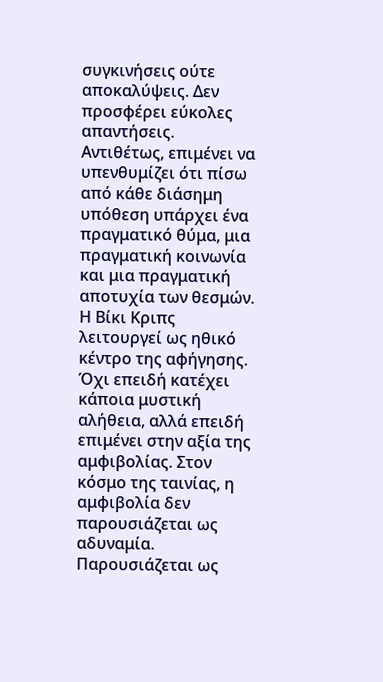συγκινήσεις ούτε αποκαλύψεις. Δεν προσφέρει εύκολες απαντήσεις. Αντιθέτως, επιμένει να υπενθυμίζει ότι πίσω από κάθε διάσημη υπόθεση υπάρχει ένα πραγματικό θύμα, μια πραγματική κοινωνία και μια πραγματική αποτυχία των θεσμών.
Η Βίκι Κριπς λειτουργεί ως ηθικό κέντρο της αφήγησης. Όχι επειδή κατέχει κάποια μυστική αλήθεια, αλλά επειδή επιμένει στην αξία της αμφιβολίας. Στον κόσμο της ταινίας, η αμφιβολία δεν παρουσιάζεται ως αδυναμία. Παρουσιάζεται ως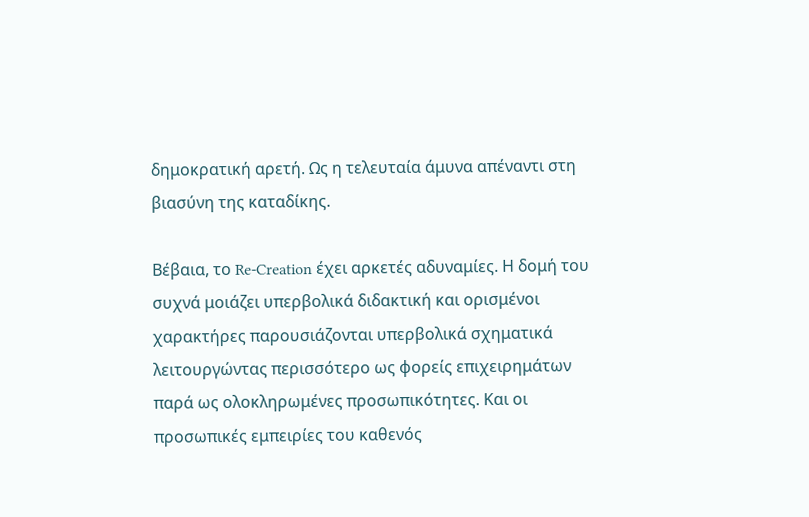δημοκρατική αρετή. Ως η τελευταία άμυνα απέναντι στη βιασύνη της καταδίκης.

Βέβαια, το Re-Creation έχει αρκετές αδυναμίες. Η δομή του συχνά μοιάζει υπερβολικά διδακτική και ορισμένοι χαρακτήρες παρουσιάζονται υπερβολικά σχηματικά λειτουργώντας περισσότερο ως φορείς επιχειρημάτων παρά ως ολοκληρωμένες προσωπικότητες. Και οι προσωπικές εμπειρίες του καθενός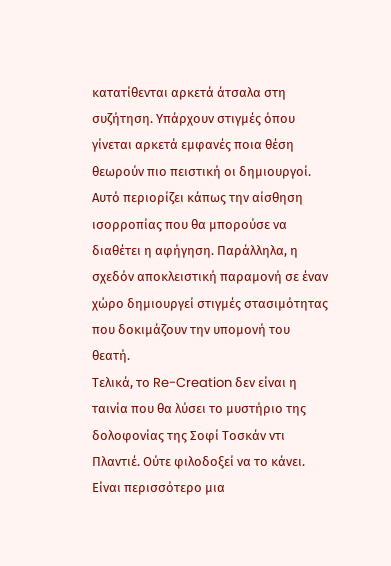κατατίθενται αρκετά άτσαλα στη συζήτηση. Υπάρχουν στιγμές όπου γίνεται αρκετά εμφανές ποια θέση θεωρούν πιο πειστική οι δημιουργοί. Αυτό περιορίζει κάπως την αίσθηση ισορροπίας που θα μπορούσε να διαθέτει η αφήγηση. Παράλληλα, η σχεδόν αποκλειστική παραμονή σε έναν χώρο δημιουργεί στιγμές στασιμότητας που δοκιμάζουν την υπομονή του θεατή.
Τελικά, το Re-Creation δεν είναι η ταινία που θα λύσει το μυστήριο της δολοφονίας της Σοφί Τοσκάν ντι Πλαντιέ. Ούτε φιλοδοξεί να το κάνει. Είναι περισσότερο μια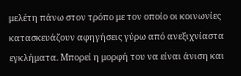μελέτη πάνω στον τρόπο με τον οποίο οι κοινωνίες κατασκευάζουν αφηγήσεις γύρω από ανεξιχνίαστα εγκλήματα. Μπορεί η μορφή του να είναι άνιση και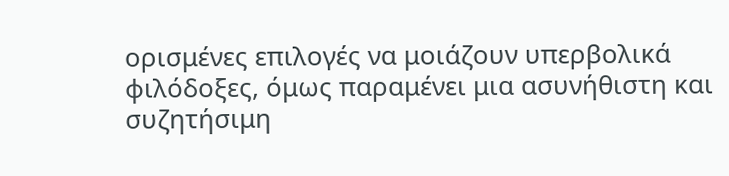ορισμένες επιλογές να μοιάζουν υπερβολικά φιλόδοξες, όμως παραμένει μια ασυνήθιστη και συζητήσιμη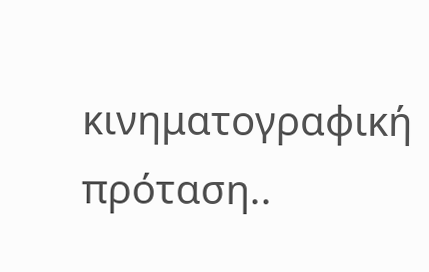κινηματογραφική πρόταση..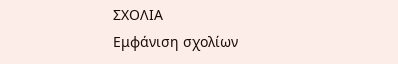ΣΧΟΛΙΑ
Εμφάνιση σχολίων